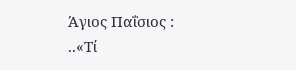Άγιος Παΐσιος : ..«Τί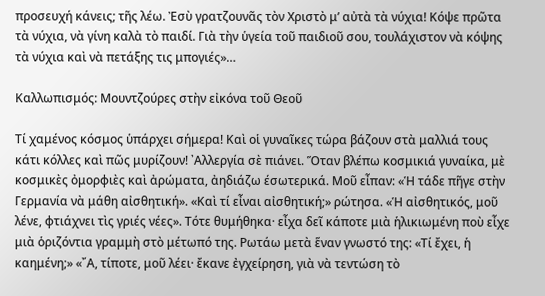προσευχή κάνεις; τῆς λέω. Ἐσὺ γρατζουνᾶς τὸν Χριστὸ μ’ αὐτὰ τὰ νύχια! Κόψε πρῶτα τὰ νύχια, νὰ γίνη καλὰ τὸ παιδί. Γιὰ τὴν ὑγεία τοῦ παιδιοῦ σου, τουλάχιστον νὰ κόψης τὰ νύχια καὶ νὰ πετάξης τις μπογιές»…

Καλλωπισμός: Μουντζούρες στὴν εἰκόνα τοῦ Θεοῦ

Τί χαμένος κόσμος ὑπάρχει σήμερα! Καὶ οἱ γυναῖκες τώρα βάζουν στὰ μαλλιά τους κάτι κόλλες καὶ πῶς μυρίζουν! ᾿Αλλεργία σὲ πιάνει. Ὅταν βλέπω κοσμικιά γυναίκα, μὲ κοσμικὲς ὀμορφιὲς καὶ ἀρώματα, ἀηδιάζω έσωτερικά. Μοῦ εἶπαν: «Ἡ τάδε πῆγε στὴν Γερμανία νὰ μάθη αἰσθητική». «Καὶ τί εἶναι αἰσθητική;» ρώτησα. «Ἡ αἰσθητικός, μοῦ λένε, φτιάχνει τὶς γριές νέες». Τότε θυμήθηκα· εἶχα δεῖ κάποτε μιὰ ἡλικιωμένη ποὺ εἶχε μιὰ ὁριζόντια γραμμὴ στὸ μέτωπό της. Ρωτάω μετὰ ἕναν γνωστό της: «Τί ἔχει, ἡ καημένη;» «῎Α, τίποτε, μοῦ λέει· ἔκανε ἐγχείρηση, γιὰ νὰ τεντώση τὸ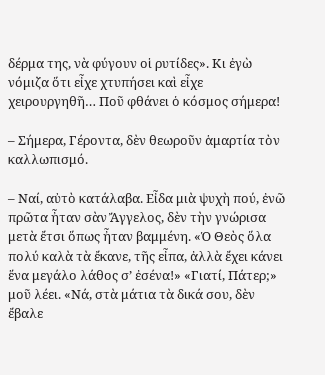δέρμα της, νὰ φύγουν οἱ ρυτίδες». Κι ἐγὼ νόμιζα ὅτι εἶχε χτυπήσει καὶ εἶχε χειρουργηθῆ… Ποῦ φθάνει ὁ κόσμος σήμερα!

– Σήμερα, Γέροντα, δὲν θεωροῦν ἁμαρτία τὸν καλλωπισμό.

– Ναί, αὐτὸ κατάλαβα. Εἶδα μιὰ ψυχὴ πού, ἐνῶ πρῶτα ἦταν σὰν Ἄγγελος, δὲν τὴν γνώρισα μετὰ ἔτσι ὅπως ἦταν βαμμένη. «Ὁ Θεὸς ὅλα πολύ καλὰ τὰ ἔκανε, τῆς εἶπα, ἀλλὰ ἔχει κάνει ἕνα μεγάλο λάθος σ’ ἐσένα!» «Γιατί, Πάτερ;» μοῦ λέει. «Νά, στὰ μάτια τὰ δικά σου, δὲν ἔβαλε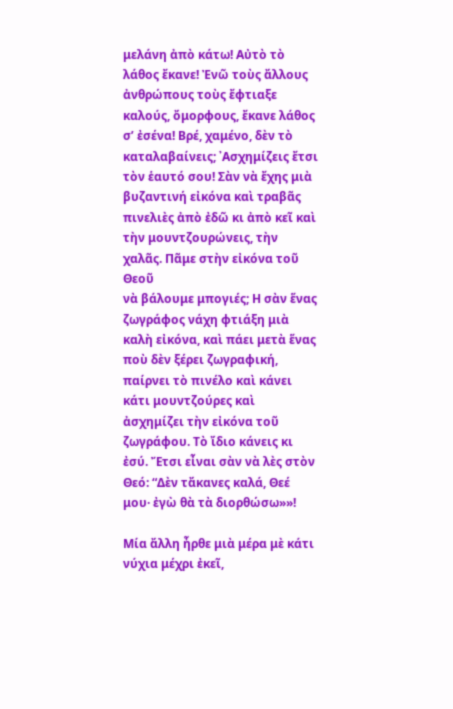μελάνη ἀπὸ κάτω! Αὐτὸ τὸ λάθος ἔκανε! Ἐνῶ τοὺς ἄλλους ἀνθρώπους τοὺς ἔφτιαξε καλούς, ὄμορφους, ἔκανε λάθος σ’ ἐσένα! Βρέ, χαμένο, δὲν τὸ καταλαβαίνεις; ᾿Ασχημίζεις ἔτσι τὸν ἑαυτό σου! Σὰν νὰ ἔχης μιὰ βυζαντινή εἰκόνα καὶ τραβᾶς πινελιὲς ἀπὸ ἐδῶ κι ἀπὸ κεῖ καὶ τὴν μουντζουρώνεις, τὴν χαλᾶς. Πᾶμε στὴν εἰκόνα τοῦ Θεοῦ
νὰ βάλουμε μπογιές; Η σὰν ἕνας ζωγράφος νάχη φτιάξη μιὰ καλὴ εἰκόνα, καὶ πάει μετὰ ἕνας ποὺ δὲν ξέρει ζωγραφική, παίρνει τὸ πινέλο καὶ κάνει κάτι μουντζούρες καὶ ἀσχημίζει τὴν εἰκόνα τοῦ ζωγράφου. Τὸ ἴδιο κάνεις κι ἐσύ. Ἔτσι εἶναι σὰν νὰ λὲς στὸν Θεό: “Δὲν τἄκανες καλά, Θεέ μου· ἐγὼ θὰ τὰ διορθώσω»»!

Μία ἄλλη ἦρθε μιὰ μέρα μὲ κάτι νύχια μέχρι ἐκεῖ,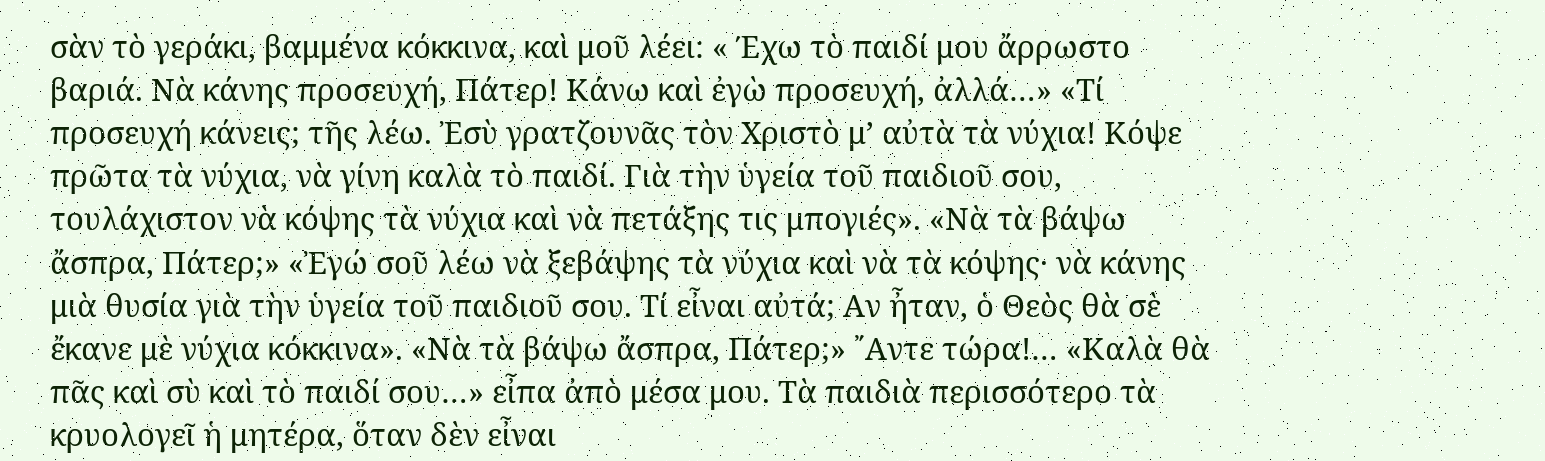σὰν τὸ γεράκι, βαμμένα κόκκινα, καὶ μοῦ λέει: « Έχω τὸ παιδί μου ἄρρωστο βαριά. Νὰ κάνης προσευχή, Πάτερ! Κάνω καὶ ἐγὼ προσευχή, ἀλλά…» «Τί προσευχή κάνεις; τῆς λέω. Ἐσὺ γρατζουνᾶς τὸν Χριστὸ μ’ αὐτὰ τὰ νύχια! Κόψε πρῶτα τὰ νύχια, νὰ γίνη καλὰ τὸ παιδί. Γιὰ τὴν ὑγεία τοῦ παιδιοῦ σου, τουλάχιστον νὰ κόψης τὰ νύχια καὶ νὰ πετάξης τις μπογιές». «Νὰ τὰ βάψω ἄσπρα, Πάτερ;» «Ἐγώ σοῦ λέω νὰ ξεβάψης τὰ νύχια καὶ νὰ τὰ κόψης· νὰ κάνης μιὰ θυσία γιὰ τὴν ὑγεία τοῦ παιδιοῦ σου. Τί εἶναι αὐτά; Αν ἦταν, ὁ Θεὸς θὰ σὲ ἔκανε μὲ νύχια κόκκινα». «Νὰ τὰ βάψω ἄσπρα, Πάτερ;» ῎Αντε τώρα!… «Καλὰ θὰ πᾶς καὶ σὺ καὶ τὸ παιδί σου…» εἶπα ἀπὸ μέσα μου. Τὰ παιδιὰ περισσότερο τὰ κρυολογεῖ ἡ μητέρα, ὅταν δὲν εἶναι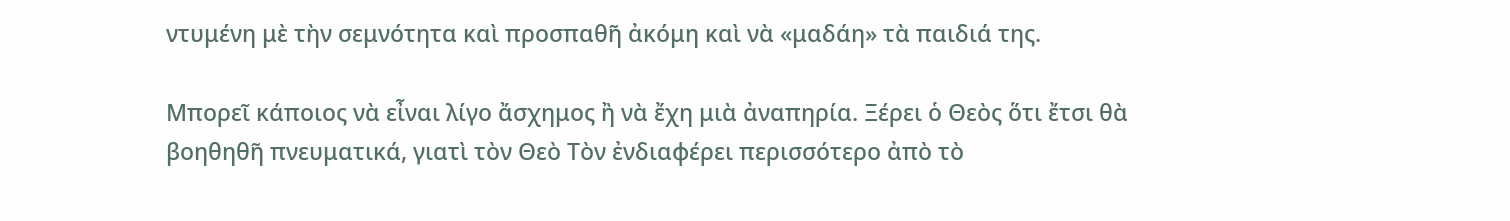ντυμένη μὲ τὴν σεμνότητα καὶ προσπαθῆ ἀκόμη καὶ νὰ «μαδάη» τὰ παιδιά της.

Μπορεῖ κάποιος νὰ εἶναι λίγο ἄσχημος ἢ νὰ ἔχη μιὰ ἀναπηρία. Ξέρει ὁ Θεὸς ὅτι ἔτσι θὰ βοηθηθῆ πνευματικά, γιατὶ τὸν Θεὸ Τὸν ἐνδιαφέρει περισσότερο ἀπὸ τὸ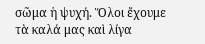σῶμα ἡ ψυχή. Ὅλοι ἔχουμε τὰ καλά μας καὶ λίγα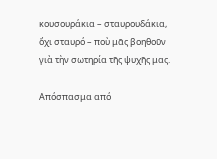κουσουράκια – σταυρουδάκια, ὄχι σταυρό – ποὺ μᾶς βοηθοῦν γιὰ τὴν σωτηρία τῆς ψυχῆς μας.

Απόσπασμα από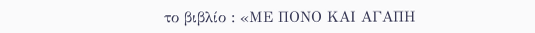το βιβλίο : «ΜΕ ΠΟΝΟ ΚΑΙ ΑΓΑΠΗ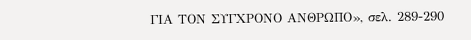ΓΙΑ ΤΟΝ ΣΥΓΧΡΟΝΟ ΑΝΘΡΩΠΟ», σελ. 289-290